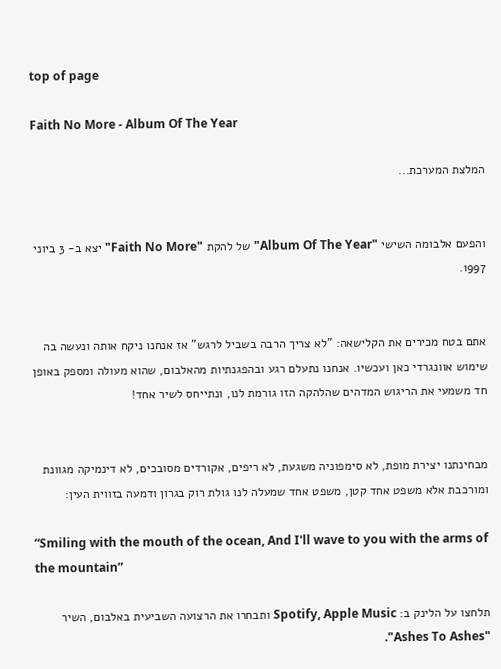top of page

Faith No More - Album Of The Year

המלצת המערכת...


והפעם אלבומה השישי "Album Of The Year" של להקת "Faith No More" יצא ב- 3 ביוני 1997.


אתם בטח מכירים את הקלישאה: "לא צריך הרבה בשביל לרגש" אז אנחנו ניקח אותה ונעשה בה שימוש אוונגרדי כאן ועכשיו. אנחנו נתעלם רגע ובהפגנתיות מהאלבום, שהוא מעולה ומספק באופן חד משמעי את הריגוש המדהים שהלהקה הזו גורמת לנו, ונתייחס לשיר אחד!


מבחינתנו יצירת מופת, לא סימפוניה משגעת, לא ריפים, אקורדים מסובכים, לא דינמיקה מגוונת ומורכבת אלא משפט אחד קטן, משפט אחד שמעלה לנו גולת רוק בגרון ודמעה בזווית העין:

“Smiling with the mouth of the ocean, And I'll wave to you with the arms of the mountain”

תלחצו על הלינק ב: Spotify, Apple Music ותבחרו את הרצועה השביעית באלבום, השיר "Ashes To Ashes".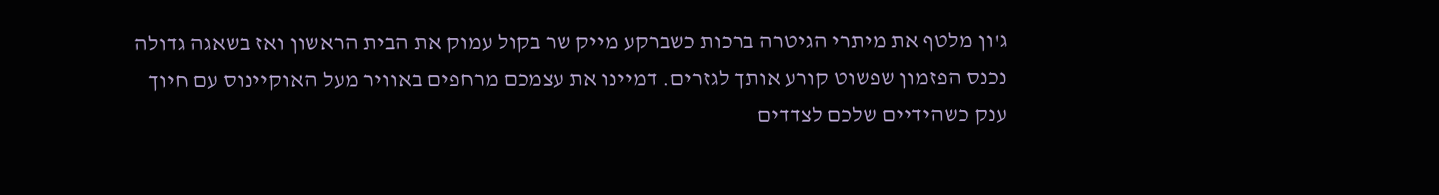ג'ון מלטף את מיתרי הגיטרה ברכות כשברקע מייק שר בקול עמוק את הבית הראשון ואז בשאגה גדולה נכנס הפזמון שפשוט קורע אותך לגזרים. דמיינו את עצמכם מרחפים באוויר מעל האוקיינוס עם חיוך ענק כשהידיים שלכם לצדדים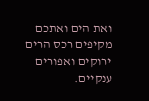ואת הים ואתכם מקיפים רכס הרים ירוקים ואפורים ענקיים.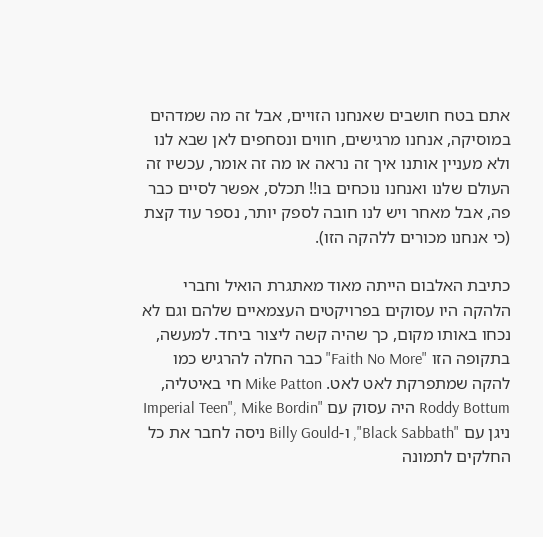אתם בטח חושבים שאנחנו הזויים, אבל זה מה שמדהים במוסיקה, אנחנו מרגישים, חווים ונסחפים לאן שבא לנו ולא מעניין אותנו איך זה נראה או מה זה אומר, עכשיו זה העולם שלנו ואנחנו נוכחים בו!! תכלס, אפשר לסיים כבר פה, אבל מאחר ויש לנו חובה לספק יותר, נספר עוד קצת (כי אנחנו מכורים ללהקה הזו).

כתיבת האלבום הייתה מאוד מאתגרת הואיל וחברי הלהקה היו עסוקים בפרויקטים העצמאיים שלהם וגם לא נכחו באותו מקום, כך שהיה קשה ליצור ביחד. למעשה, בתקופה הזו "Faith No More" כבר החלה להרגיש כמו להקה שמתפרקת לאט לאט. Mike Patton חי באיטליה, Roddy Bottum היה עסוק עם "Imperial Teen", Mike Bordin ניגן עם "Black Sabbath", ו-Billy Gould ניסה לחבר את כל החלקים לתמונה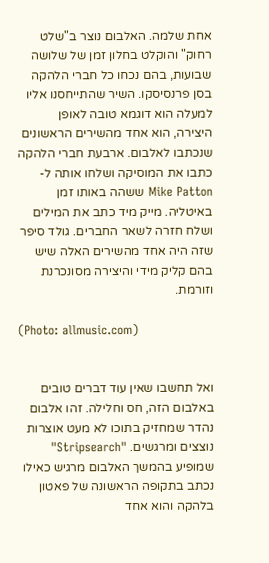אחת שלמה. האלבום נוצר ב"שלט רחוק" והוקלט בחלון זמן של שלושה שבועות, בהם נכחו כל חברי הלהקה בסן פרנסיסקו. השיר שהתייחסנו אליו למעלה הוא דוגמא טובה לאופן היצירה, הוא אחד מהשירים הראשונים שנכתבו לאלבום. ארבעת חברי הלהקה כתבו את המוסיקה ושלחו אותה ל- Mike Patton ששהה באותו זמן באיטליה. מייק מיד כתב את המילים ושלח חזרה לשאר החברים. גולד סיפר שזה היה אחד מהשירים האלה שיש בהם קליק מידי והיצירה מסונכרנת וזורמת.

(Photo: allmusic.com)


ואל תחשבו שאין עוד דברים טובים באלבום הזה, חס וחלילה. זהו אלבום נהדר שמחזיק בתוכו לא מעט אוצרות נוצצים ומרגשים. "Stripsearch" שמופיע בהמשך האלבום מרגיש כאילו נכתב בתקופה הראשונה של פאטון בלהקה והוא אחד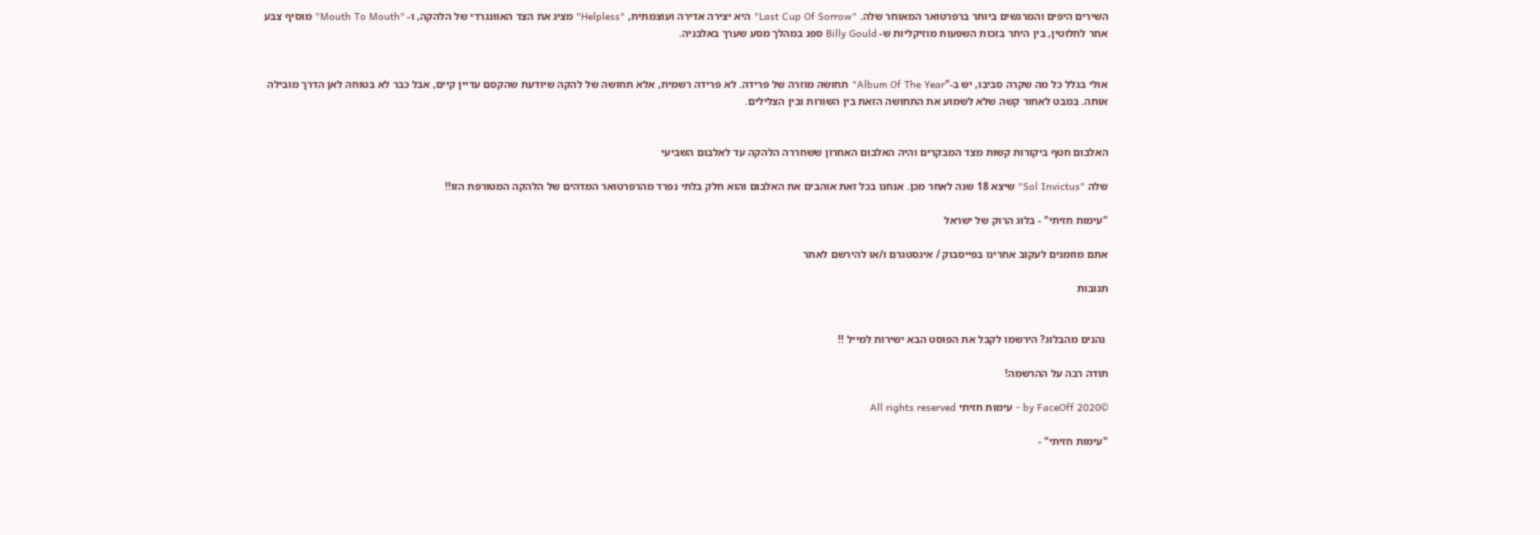השירים היפים והמרגשים ביותר ברפרטואר המאוחר שלה. "Last Cup Of Sorrow" היא יצירה אדירה ועוצמתית, "Helpless" מציג את הצד האוונגרדי של הלהקה, ו- "Mouth To Mouth" מוסיף צבע אחר לחלוטין, בין היתר בזכות השפעות מוזיקליות ש- Billy Gould ספג במהלך מסע שערך באלבניה.


אולי בגלל כל מה שקרה סביבו, יש ב-"Album Of The Year" תחושה מוזרה של פרידה. לא פרידה רשמית, אלא תחושה של להקה שיודעת שהקסם עדיין קיים, אבל כבר לא בטוחה לאן הדרך מובילה אותה. במבט לאחור קשה שלא לשמוע את התחושה הזאת בין השורות ובין הצלילים.


האלבום חטף ביקורות קשות מצד המבקרים והיה האלבום האחרון ששחררה הלהקה עד לאלבום השביעי

שלה "Sol Invictus" שיצא 18 שנה לאחר מכן. אנחנו בכל זאת אוהבים את האלבום והוא חלק בלתי נפרד מהרפרטואר המדהים של הלהקה המטורפת הזו!!

"עימות חזיתי" - בלוג הרוק של ישראל

אתם מוזמנים לעקוב אחרינו בפייסבוק / אינסטגרם ו/או להירשם לאתר

תגובות


 נהנים מהבלוג? הירשמו לקבל את הפוסט הבא ישירות למייל !!

תודה רבה על ההרשמה!

©2020 by FaceOff - עימות חזיתי All rights reserved

"עימות חזיתי" -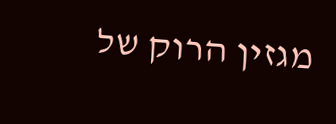מגזין הרוק של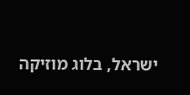ישראל, בלוג מוזיקה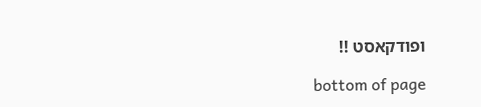ופודקאסט !!

bottom of page